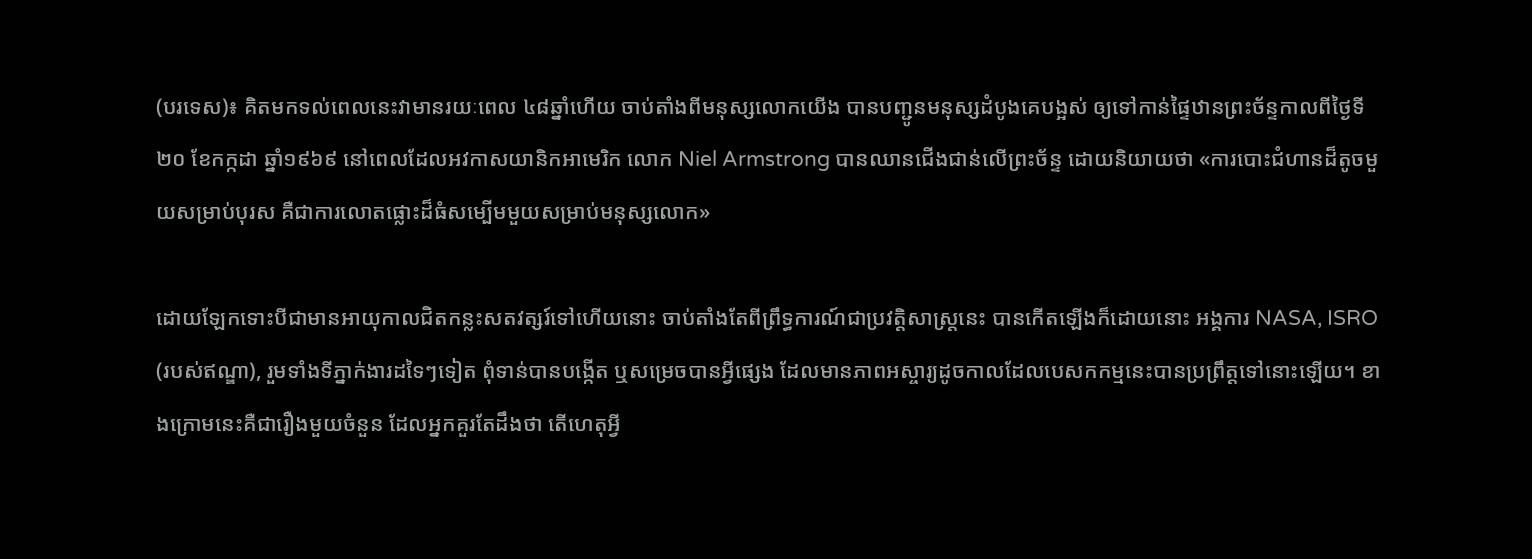(បរទេស)៖ គិតមកទល់ពេលនេះវាមានរយៈពេល ៤៨ឆ្នាំហើយ ចាប់តាំងពីមនុស្សលោកយើង បានបញ្ជូនមនុស្សដំបូងគេបង្អស់ ឲ្យទៅកាន់ផ្ទៃឋានព្រះច័ន្ទកាលពីថ្ងៃទី២០ ខែកក្កដា ឆ្នាំ១៩៦៩ នៅពេលដែលអវកាសយានិកអាមេរិក លោក Niel Armstrong បានឈានជើងជាន់លើព្រះច័ន្ទ ដោយនិយាយថា «ការបោះជំហានដ៏តូចមួយសម្រាប់បុរស គឺជាការលោតផ្លោះដ៏ធំសម្បើមមួយសម្រាប់មនុស្សលោក»

ដោយឡែកទោះបីជាមានអាយុកាលជិតកន្លះសតវត្សរ៍ទៅហើយនោះ ចាប់តាំងតែពីព្រឹទ្ធការណ៍ជាប្រវត្តិសាស្រ្តនេះ បានកើតឡើងក៏ដោយនោះ អង្គការ NASA, ISRO (របស់ឥណ្ឌា), រួមទាំងទីភ្នាក់ងារដទៃៗទៀត ពុំទាន់បានបង្កើត ឬសម្រេចបានអ្វីផ្សេង ដែលមានភាពអស្ចារ្យដូចកាលដែលបេសកកម្មនេះបានប្រព្រឹត្តទៅនោះឡើយ។ ខាងក្រោមនេះគឺជារឿងមួយចំនួន ដែលអ្នកគួរតែដឹងថា តើហេតុអ្វី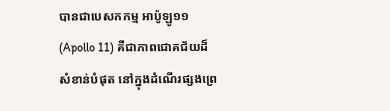បានជាបេសកកម្ម អាប៉ូឡូ១១ (Apollo 11) គឺជាភាពជោគជ័យដ៏សំខាន់បំផុត នៅក្នុងដំណើរផ្សងព្រេ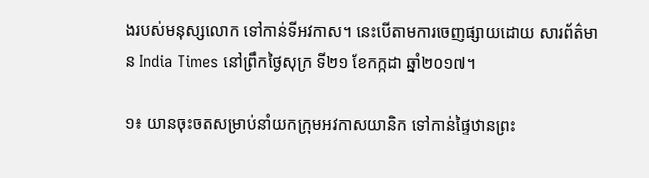ងរបស់មនុស្សលោក ទៅកាន់ទីអវកាស។ នេះបើតាមការចេញផ្សាយដោយ សារព័ត៌មាន India Times នៅព្រឹកថ្ងៃសុក្រ ទី២១ ខែកក្កដា ឆ្នាំ២០១៧។

១៖ យានចុះចតសម្រាប់នាំយកក្រុមអវកាសយានិក ទៅកាន់ផ្ទៃឋានព្រះ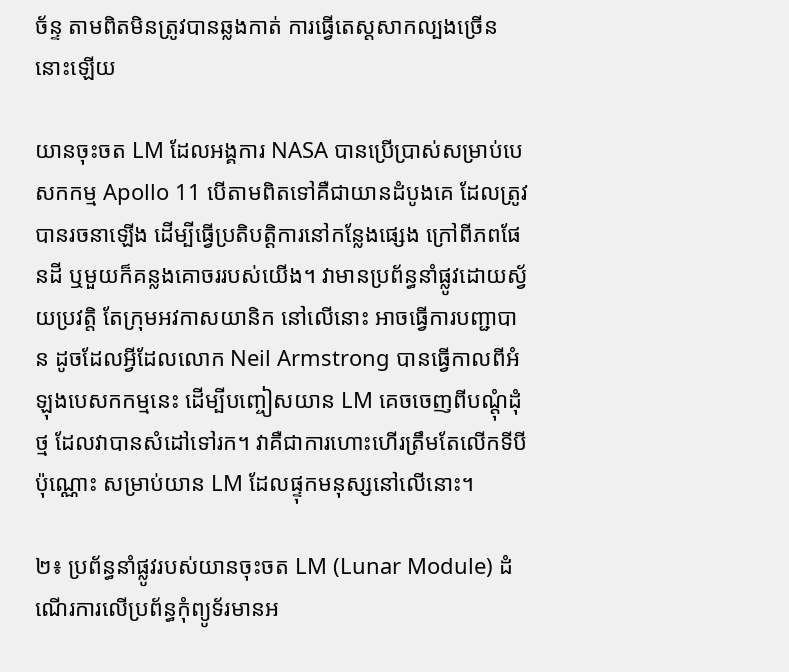ច័ន្ទ តាមពិតមិនត្រូវបានឆ្លងកាត់ ការធ្វើតេស្តសាកល្បងច្រើននោះឡើយ

យានចុះចត LM ដែលអង្គការ NASA បានប្រើប្រាស់សម្រាប់បេសកកម្ម Apollo 11 បើតាមពិតទៅគឺជាយានដំបូងគេ ដែលត្រូវបានរចនាឡើង ដើម្បីធ្វើប្រតិបត្តិការនៅកន្លែងផ្សេង ក្រៅពីភពផែនដី ឬមួយក៏គន្លងគោចររបស់យើង។ វាមានប្រព័ន្ធនាំផ្លូវដោយស្វ័យប្រវត្តិ តែក្រុមអវកាសយានិក នៅលើនោះ អាចធ្វើការបញ្ជាបាន ដូចដែលអ្វីដែលលោក Neil Armstrong បានធ្វើកាលពីអំឡុងបេសកកម្មនេះ ដើម្បីបញ្ចៀសយាន LM គេចចេញពីបណ្តុំដុំថ្ម ដែលវាបានសំដៅទៅរក។ វាគឺជាការហោះហើរត្រឹមតែលើកទីបីប៉ុណ្ណោះ សម្រាប់យាន LM ដែលផ្ទុកមនុស្សនៅលើនោះ។

២៖ ប្រព័ន្ធនាំផ្លូវរបស់យានចុះចត LM (Lunar Module) ដំណើរការលើប្រព័ន្ធកុំព្យូទ័រមានអ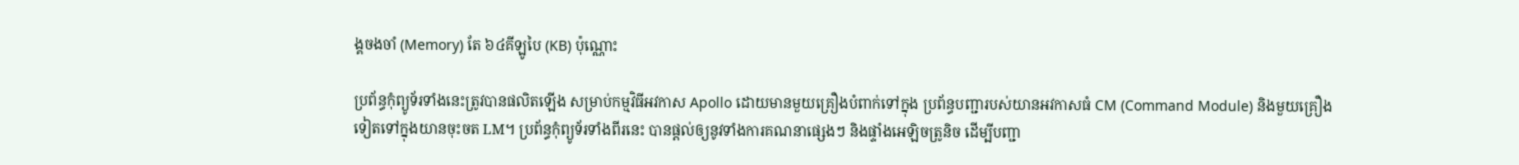ង្គចងចាំ (Memory) តែ ៦៤គីឡូបៃ (KB) ប៉ុណ្ណោះ

ប្រព័ន្ធកុំព្យូទ័រទាំងនេះត្រូវបានផលិតឡើង សម្រាប់កម្មវិធីអវកាស Apollo ដោយមានមួយគ្រឿងបំពាក់ទៅក្នុង ប្រព័ន្ធបញ្ជារបស់យានអវកាសធំ CM (Command Module) និងមួយគ្រឿងទៀតទៅក្នុងយានចុះចត LM។ ប្រព័ន្ធកុំព្យូទ័រទាំងពីរនេះ បានផ្តល់ឲ្យនូវទាំងការគណនាផ្សេងៗ និងផ្ទាំងអេឡិចត្រូនិច ដើម្បីបញ្ជា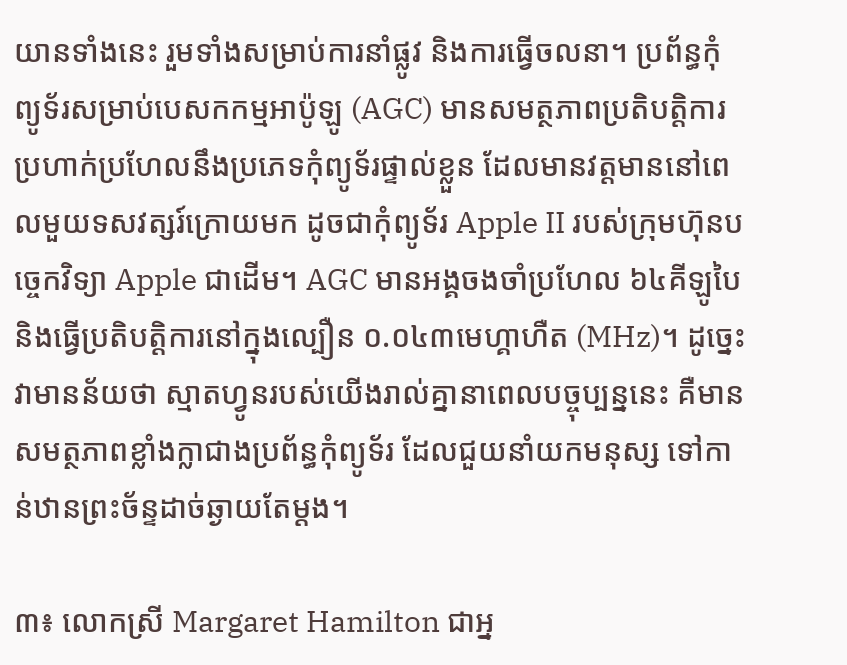យានទាំងនេះ រួមទាំងសម្រាប់ការនាំផ្លូវ និងការធ្វើចលនា។ ប្រព័ន្ធកុំព្យូទ័រសម្រាប់បេសកកម្មអាប៉ូឡូ (AGC) មានសមត្ថភាពប្រតិបត្តិការ ប្រហាក់ប្រហែលនឹងប្រភេទកុំព្យូទ័រផ្ទាល់ខ្លួន ដែលមានវត្តមាននៅពេលមួយទសវត្សរ៍ក្រោយមក ដូចជាកុំព្យូទ័រ Apple II របស់ក្រុមហ៊ុនបច្ចេកវិទ្យា Apple ជាដើម។ AGC មានអង្គចងចាំប្រហែល ៦៤គីឡូបៃ និងធ្វើប្រតិបត្តិការនៅក្នុងល្បឿន ០.០៤៣មេហ្គាហឺត (MHz)។ ដូច្នេះវាមានន័យថា ស្មាតហ្វូនរបស់យើងរាល់គ្នានាពេលបច្ចុប្បន្ននេះ គឺមានសមត្ថភាពខ្លាំងក្លាជាងប្រព័ន្ធកុំព្យូទ័រ ដែលជួយនាំយកមនុស្ស ទៅកាន់ឋានព្រះច័ន្ទដាច់ឆ្ងាយតែម្តង។

៣៖ លោកស្រី Margaret Hamilton ជាអ្ន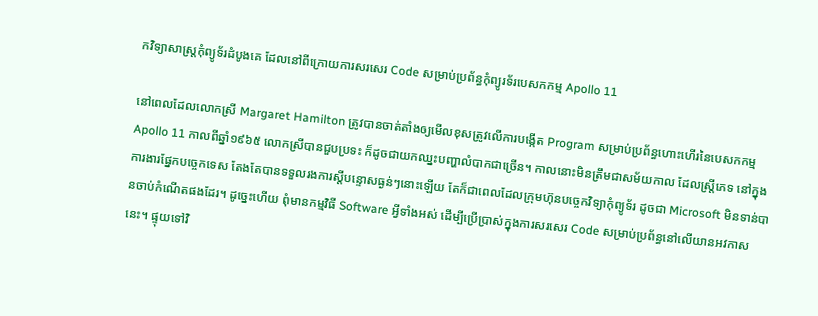កវិទ្យាសាស្រ្តកុំព្យូទ័រដំបូងគេ ដែលនៅពីក្រោយការសរសេរ Code សម្រាប់ប្រព័ន្ធកុំព្យូរទ័របេសកកម្ម Apollo 11

នៅពេលដែលលោកស្រី Margaret Hamilton ត្រូវបានចាត់តាំងឲ្យមើលខុសត្រូវលើការបង្កើត Program សម្រាប់ប្រព័ន្ធហោះហើរនៃបេសកកម្ម Apollo 11 កាលពីឆ្នាំ១៩៦៥ លោកស្រីបានជួបប្រទះ ក៏ដូចជាយកឈ្នះបញ្ហាលំបាកជាច្រើន។ កាលនោះមិនត្រឹមជាសម័យកាល ដែលស្រ្តីភេទ នៅក្នុងការងារផ្នែកបច្ចេកទេស តែងតែបានទទួលរងការស្តីបន្ទោសធ្ងន់ៗនោះឡើយ តែក៏ជាពេលដែលក្រុមហ៊ុនបច្ចេកវិទ្យាកុំព្យូទ័រ ដូចជា Microsoft មិនទាន់បានចាប់កំណើតផងដែរ។ ដូច្នេះហើយ ពុំមានកម្មវិធី Software អ្វីទាំងអស់ ដើម្បីប្រើប្រាស់ក្នុងការសរសេរ Code សម្រាប់ប្រព័ន្ធនៅលើយានអវកាសនេះ។ ផ្ទុយទៅវិ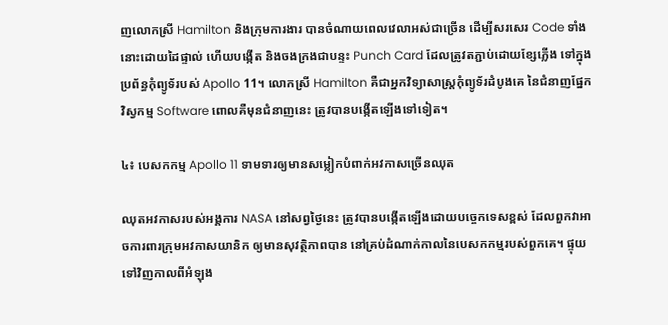ញលោកស្រី Hamilton និងក្រុមការងារ បានចំណាយពេលវេលាអស់ជាច្រើន ដើម្បីសរសេរ Code ទាំងនោះដោយដៃផ្ទាល់ ហើយបង្កើត និងចងក្រងជាបន្ទះ Punch Card ដែលត្រូវតភ្ជាប់ដោយខ្សែភ្លើង ទៅក្នុងប្រព័ន្ធកុំព្យូទ័របស់ Apollo 11។ លោកស្រី Hamilton គឺជាអ្នកវិទ្យាសាស្រ្តកុំព្យូទ័រដំបូងគេ នៃជំនាញផ្នែកវិស្វកម្ម Software ពោលគឺមុនជំនាញនេះ ត្រូវបានបង្កើតឡើងទៅទៀត។

៤៖ បេសកកម្ម Apollo 11 ទាមទារឲ្យមានសម្លៀកបំពាក់អវកាសច្រើនឈុត

ឈុតអវកាសរបស់អង្គការ NASA នៅសព្វថ្ងៃនេះ ត្រូវបានបង្កើតឡើងដោយបច្ចេកទេសខ្ពស់ ដែលពួកវាអាចការពារក្រុមអវកាសយានិក ឲ្យមានសុវត្ថិភាពបាន នៅគ្រប់ដំណាក់កាលនៃបេសកកម្មរបស់ពួកគេ។ ផ្ទុយទៅវិញកាលពីអំឡុង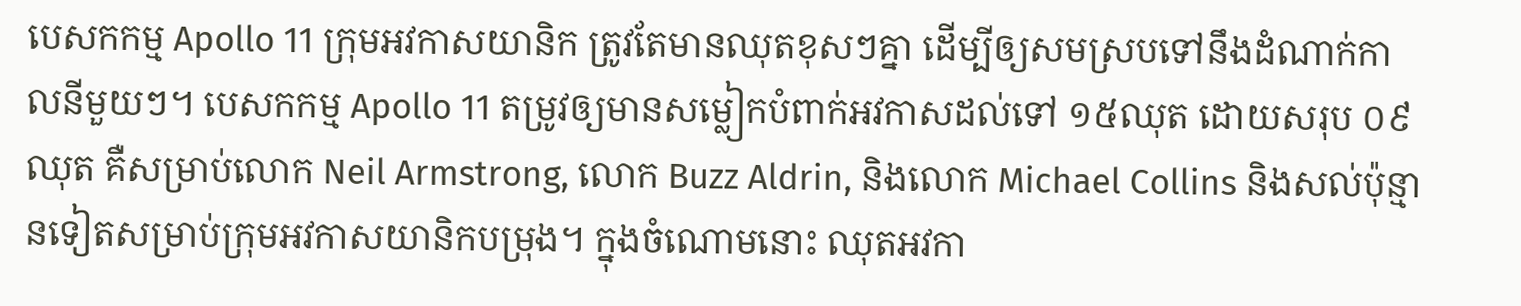បេសកកម្ម Apollo 11 ក្រុមអវកាសយានិក ត្រូវតែមានឈុតខុសៗគ្នា ដើម្បីឲ្យសមស្របទៅនឹងដំណាក់កាលនីមួយៗ។ បេសកកម្ម Apollo 11 តម្រូវឲ្យមានសម្លៀកបំពាក់អវកាសដល់ទៅ ១៥ឈុត ដោយសរុប ០៩ឈុត គឺសម្រាប់លោក Neil Armstrong, លោក Buzz Aldrin, និងលោក Michael Collins និងសល់ប៉ុន្មានទៀតសម្រាប់ក្រុមអវកាសយានិកបម្រុង។ ក្នុងចំណោមនោះ ឈុតអវកា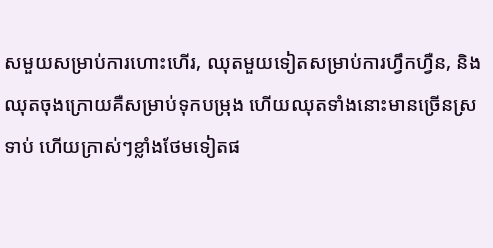សមួយសម្រាប់ការហោះហើរ, ឈុតមួយទៀតសម្រាប់ការហ្វឹកហ្វឺន, និងឈុតចុងក្រោយគឺសម្រាប់ទុកបម្រុង ហើយឈុតទាំងនោះមានច្រើនស្រទាប់ ហើយក្រាស់ៗខ្លាំងថែមទៀតផ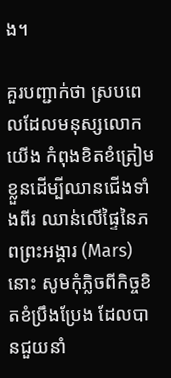ង។

គួរបញ្ជាក់ថា ស្របពេលដែលមនុស្សលោកយើង កំពុងខិតខំត្រៀមខ្លួនដើម្បីឈានជើងទាំងពីរ ឈាន់លើផ្ទៃនៃភពព្រះអង្គារ (Mars) នោះ សូមកុំភ្លិចពីកិច្ចខិតខំប្រឹងប្រែង ដែលបានជួយនាំ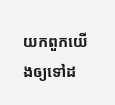យកពួកយើងឲ្យទៅដ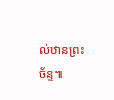ល់ឋានព្រះច័ន្ទ៕